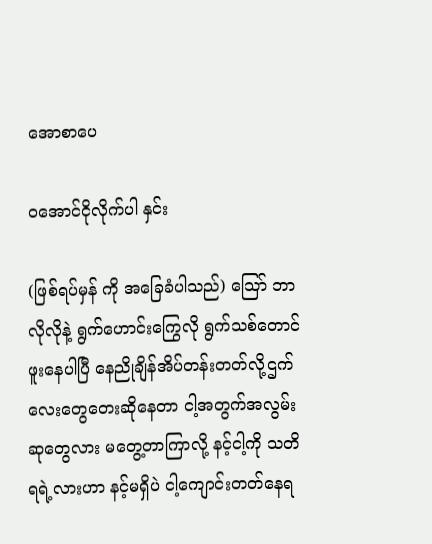အောစာပေ

ဝအောင်ငိုလိုက်ပါ နှင်း

(ဖြစ်ရပ်မှန် ကို အခြေခံပါသည်) သြော် ဘာလိုလိုနဲ့ ရွက်ဟောင်းကြွေလို ရွက်သစ်တောင်ဖူးနေပါပြီ နေညိုချိန်အိပ်တန်းတတ်လို့ဌက်လေးတွေတေးဆိုနေတာ ငါ့အတွက်အလွမ်းဆုတွေလား မတွေ့တာကြာလို့ နင့်ငါ့ကို သတိရရဲ့လားဟာ နင့်မရှိပဲ ငါ့ကျောင်းတတ်နေရ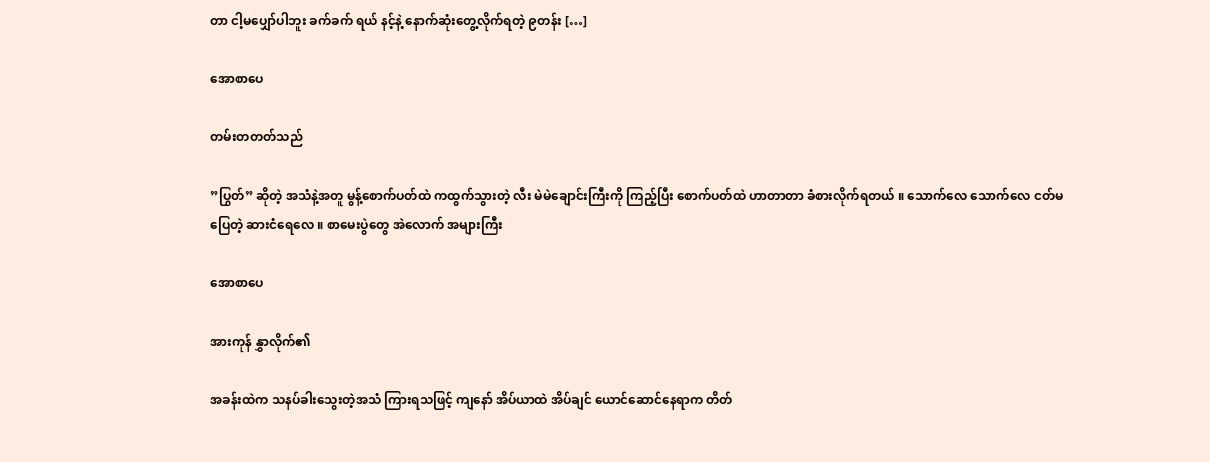တာ ငါ့မပျှော်ပါဘူး ခက်ခက် ရယ် နင့်နဲ့ နောက်ဆုံးတွေ့လိုက်ရတဲ့ ၉တန်း […]

အောစာပေ

တမ်းတတတ်သည်

”ပြွတ်” ဆိုတဲ့ အသံနဲ့အတူ မွန့်စောက်ပတ်ထဲ ကထွက်သွားတဲ့ လီး မဲမဲချောင်းကြီးကို ကြည့်ပြီး စောက်ပတ်ထဲ ဟာတာတာ ခံစားလိုက်ရတယ် ။ သောက်လေ သောက်လေ ငတ်မပြေတဲ့ ဆားငံရေလေ ။ စာမေးပွဲတွေ အဲလောက် အများကြီး

အောစာပေ

အားကုန် နွှာလိုက်၏

အခန်းထဲက သနပ်ခါးသွေးတဲ့အသံ ကြားရသဖြင့် ကျနော် အိပ်ယာထဲ အိပ်ချင် ယောင်ဆောင်နေရာက တိတ်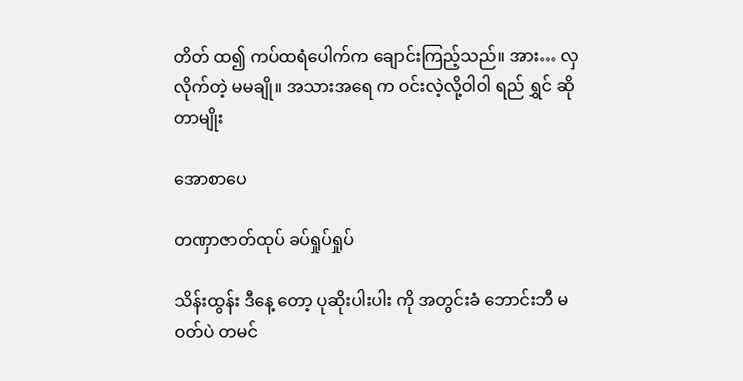တိတ် ထ၍ ကပ်ထရံပေါက်က ချောင်းကြည့်သည်။ အား… လှလိုက်တဲ့ မမချို။ အသားအရေ က ဝင်းလဲ့လို့ဝါဝါ ရည် ရွှင် ဆိုတာမျိုး

အောစာပေ

တဏှာဇာတ်ထုပ် ခပ်ရှုပ်ရှုပ်

သိန်းထွန်း ဒီနေ့ တော့ ပုဆိုးပါးပါး ကို အတွင်းခံ ဘောင်းဘီ မဝတ်ပဲ တမင်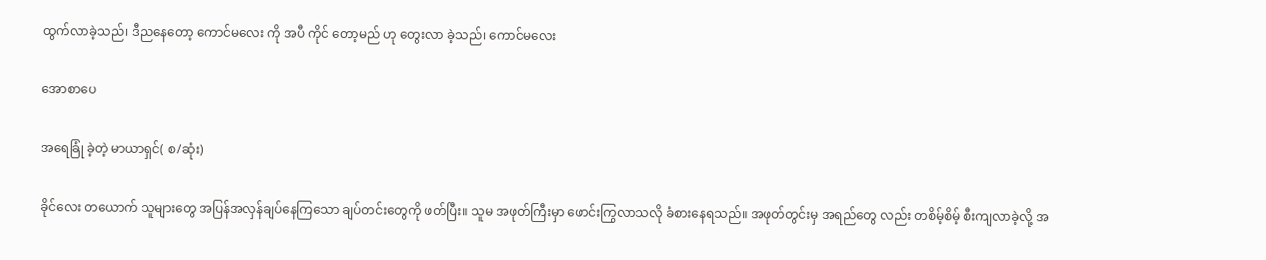ထွက်လာခဲ့သည်၊ ဒီညနေတော့ ကောင်မလေး ကို အပီ ကိုင် တော့မည် ဟု တွေးလာ ခဲ့သည်၊ ကောင်မလေး

အောစာပေ

အရေခြုံ ခဲ့တဲ့ မာယာရှင်( စ/ဆုံး)

ခိုင်လေး တယောက် သူများတွေ အပြန်အလှန်ချပ်နေကြသော ချပ်တင်းတွေကို ဖတ်ပြီး။ သူမ အဖုတ်ကြီးမှာ ဖောင်းကြွလာသလို ခံစားနေရသည်။ အဖုတ်တွင်းမှ အရည်တွေ လည်း တစိမ့်စိမ့် စီးကျလာခဲ့လို့ အ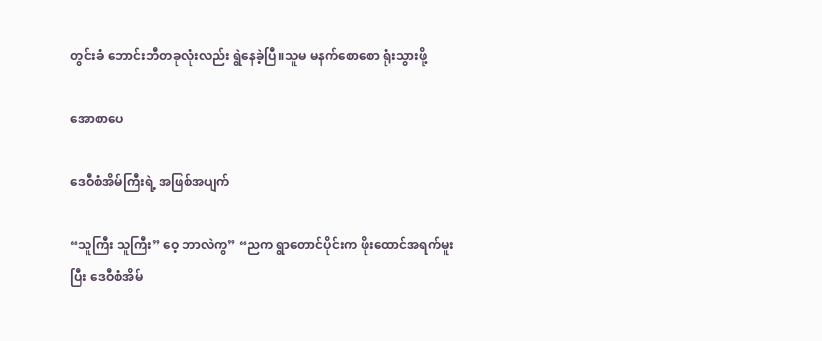တွင်းခံ ဘောင်းဘီတခုလုံးလည်း ရွဲနေခဲ့ပြီ။သူမ မနက်စောစော ရုံးသွားဖို့

အောစာပေ

ဒေဝီစံအိမ်ကြီးရဲ့ အဖြစ်အပျက်

“သူကြီး သူကြီး” ဝေ့ ဘာလဲကွ” “ညက ရွာတောင်ပိုင်းက ဖိုးထောင်အရက်မူးပြီး ဒေဝီစံအိမ်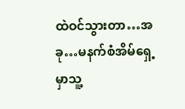ထဲဝင်သွားတာ…အခု…မနက်စံအိမ်ရှေ့မှာသူ့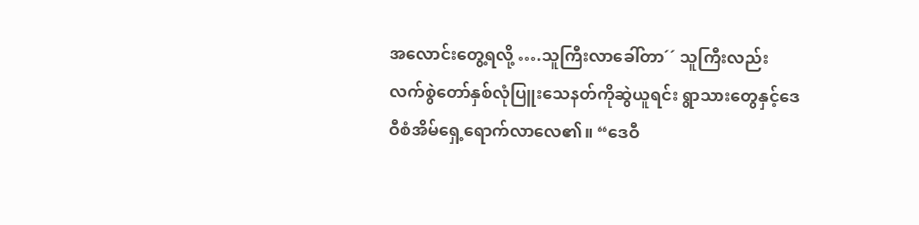အလောင်းတွေ့ရလို့ ….သူကြီးလာခေါ်တာ´´ သူကြီးလည်း လက်စွဲတော်နှစ်လုံပြူးသေနတ်ကိုဆွဲယူရင်း ရွာသားတွေနှင့်ဒေဝီစံအိမ်ရှေ့ရောက်လာလေ၏။ “ဒေဝီ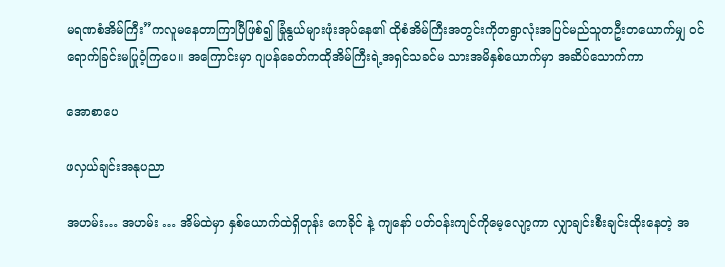မရဏစံအိမ်ကြီး”ကလူမနေတာကြာပြီဖြစ်၍ ခြုံနွယ်များဖုံးအုပ်နေ၏ ထိုစံအိမ်ကြီးအတွင်းကိုတရွာလုံးအပြင်မည်သူတဦးတယောက်မျှ ဝင်ရောက်ခြင်းမပြုဝံ့ကြပေ။ အကြောင်းမှာ ဂျပန်ခေတ်ကထိုအိမ်ကြီးရဲ့အရှင်သခင်မ သားအမိနှစ်ယောက်မှာ အဆိပ်သောက်ကာ

အောစာပေ

ဖလှယ်ချင်းအနုပညာ

အဟမ်း… အဟမ်း … အိမ်ထဲမှာ နှစ်ယောက်ထဲရှိတုန်း ကေခိုင် နဲ့ ကျနော် ပတ်ဝန်းကျင်ကိုမေ့လျော့ကာ လျှာချင်းစီးချင်းထိုးနေတဲ့ အ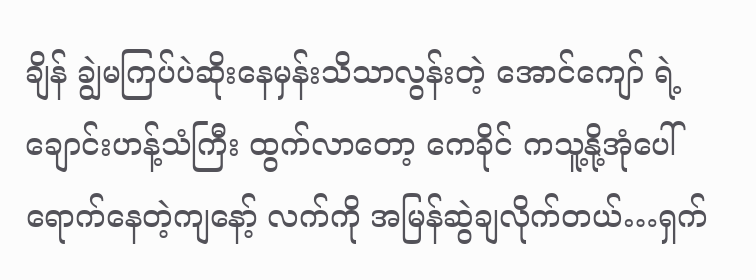ချိန် ချွဲမကြပ်ပဲဆိုးနေမှန်းသိသာလွန်းတဲ့ အောင်ကျော် ရဲ့ ချောင်းဟန့်သံကြီး ထွက်လာတော့ ကေခိုင် ကသူ့နို့အုံပေါ်ရောက်နေတဲ့ကျနော့် လက်ကို အမြန်ဆွဲချလိုက်တယ်…ရှက်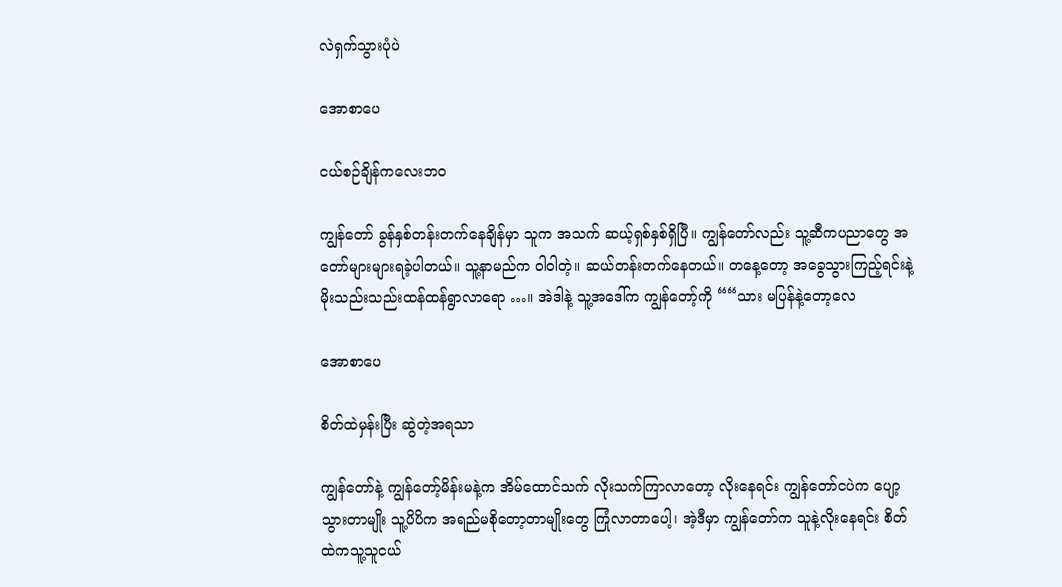လဲရှက်သွားပုံပဲ

အောစာပေ

ငယ်စဉ်ချိန်ကလေးဘ၀

ကျွန်တော် ခွန်နှစ်တန်းတက်နေချိန်မှာ သူက အသက် ဆယ့်ရှစ်နှစ်ရှိပြီ။ ကျွန်တော်လည်း သူ့ဆီကပညာတွေ အတော်များများရခဲ့ပါတယ်။ သူ့နာမည်က ဝါဝါတဲ့။ ဆယ်တန်းတက်နေတယ်။ တနေ့တော့ အခွေသွားကြည့်ရင်းနဲ့ မိုးသည်းသည်းထန်ထန်ရွာလာရော …။ အဲဒါနဲ့ သူ့အဒေါ်က ကျွန်တော့်ကို ““သား မပြန်နဲ့တော့လေ

အောစာပေ

စိတ်ထဲမှန်းပြီး ဆွဲတဲ့အရသာ

ကျွန်တော်နဲ့ ကျွန်တော့်မိန်းမနဲ့က အိမ်ထောင်သက် လိုးသက်ကြာလာတော့ လိုးနေရင်း ကျွန်တော်ငပဲက ပျော့သွားတာမျိုး သူ့ပိပိက အရည်မစိုတော့တာမျိုးတွေ ကြုံလာတာပေါ့၊ အဲ့ဒီမှာ ကျွန်တော်က သူနဲ့လိုးနေရင်း စိတ်ထဲကသူ့သူငယ်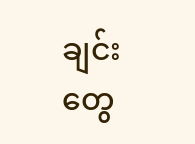ချင်းတွေ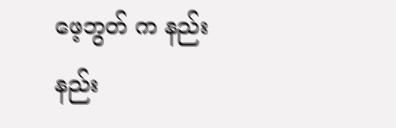ဖေ့ဘွတ် က နည်းနည်း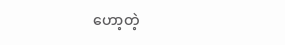ဟော့တဲ့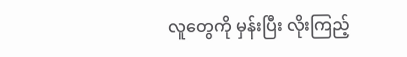လူတွေကို မှန်းပြီး လိုးကြည့်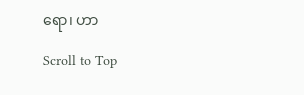ရော၊ ဟာ

Scroll to Top